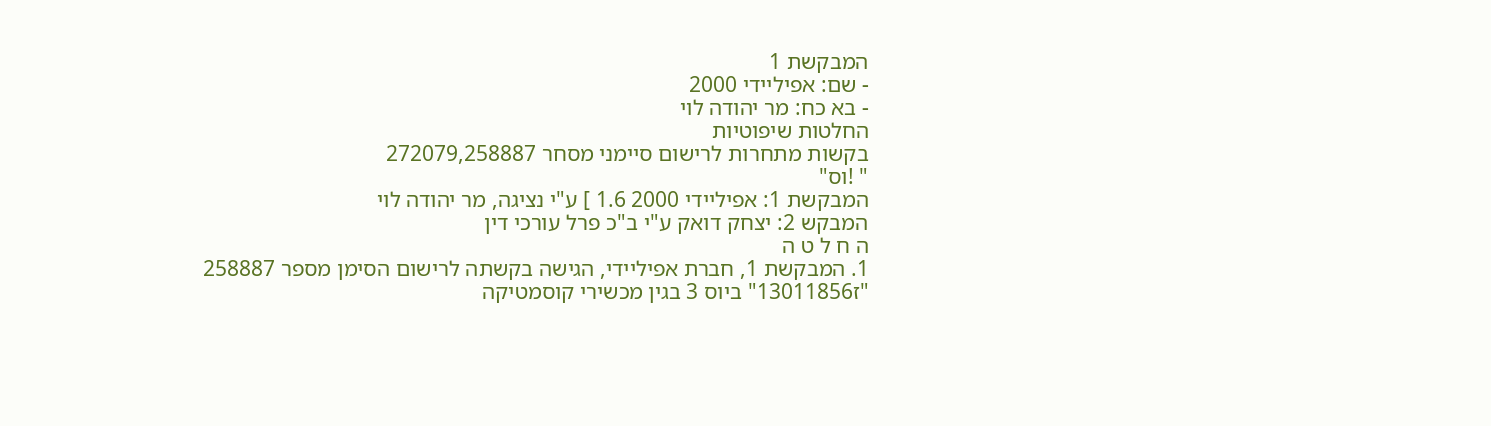המבקשת 1
- שם: אפיליידי 2000
- בא כח: מר יהודה לוי
החלטות שיפוטיות
בקשות מתחרות לרישום סיימני מסחר 272079,258887
" !וס"
המבקשת 1: אפיליידי 2000 1.6 ] ע"י נציגה, מר יהודה לוי
המבקש 2: יצחק דואק ע"י ב"כ פרל עורכי דין
ה ח ל ט ה
1. המבקשת 1, חברת אפיליידי, הגישה בקשתה לרישום הסימן מספר 258887 "ז13011856" ביוס 3 בגין מכשירי קוסמטיקה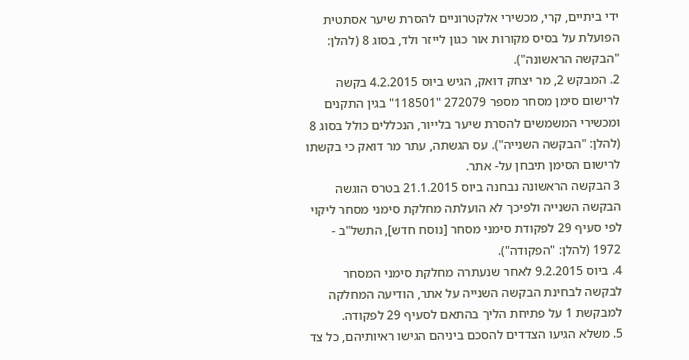ידי ביתיים, קרי, מכשירי אלקטרוניים להסרת שיער אסתטית הפועלת על בסיס מקורות אור כגון לייזר ולד, בסוג 8 (להלן: "הבקשה הראשונה").
2. המבקש 2, מר יצחק דואק, הגיש ביוס 4.2.2015 בקשה לרישום סימן מסחר מספר 272079 "118501" בגין התקנים ומכשירי המשמשים להסרת שיער בלייור, הנכללים כולל בסוג 8 (להלן: "הבקשה השנייה"). עס הגשתה, עתר מר דואק כי בקשתו לרישום הסימן תיבחן על- אתר.
3 הבקשה הראשונה נבחנה ביוס 21.1.2015 בטרס הוגשה הבקשה השנייה ולפיכך לא הועלתה מחלקת סימני מסחר ליקוי לפי סעיף 29 לפקודת סימני מסחר [נוסח חדש], התשל"ב - 1972 (להלן: "הפקודה").
4. ביוס 9.2.2015 לאחר שנעתרה מחלקת סימני המסחר לבקשה לבחינת הבקשה השנייה על אתר, הודיעה המחלקה למבקשת 1 על פתיחת הליך בהתאם לסעיף 29 לפקודה.
5. משלא הגיעו הצדדים להסכם ביניהם הגישו ראיותיהם, כל צד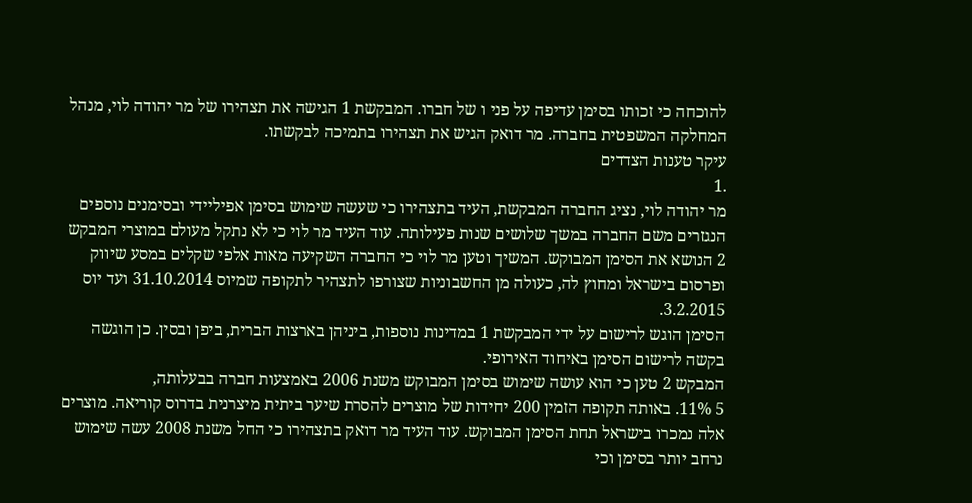להוכחה כי זכותו בסימן עדיפה על פני ו של חברו. המבקשת 1 הגישה את תצהירו של מר יהודה לוי, מנהל המחלקה המשפטית בחברה. מר דואק הגיש את תצהירו בתמיכה לבקשתו.
עיקר טענות הצדדים
.1
מר יהודה לוי, נציג החברה המבקשת, העיד בתצהירו כי שעשה שימוש בסימן אפיליידי ובסימנים נוספים הנגזרים משם החברה במשך שלושים שנות פעילותה. עוד העיד מר לוי כי לא נתקל מעולם במוצרי המבקש 2 הנושא את הסימן המבוקש. המשיך וטען מר לוי כי החברה השקיעה מאות אלפי שקלים במסע שיווק ופרסום בישראל ומחוץ לה, כעולה מן החשבוניות שצורפו לתצהיר לתקופה שמיוס 31.10.2014 ועד יוס 3.2.2015.
הסימן הוגש לרישום על ידי המבקשת 1 במדינות נוספות, ביניהן בארצות הברית, ביפן ובסין. כן הוגשה בקשה לרישום הסימן באיחוד האירופי.
המבקש 2 טען כי הוא עושה שימוש בסימן המבוקש משנת 2006 באמצעות חברה בבעלותה,
5 11%. באותה תקופה הזמין 200 יחידות של מוצרים להסרת שיער ביתית מיצרנית בדרוס קוריאה. מוצרים אלה נמכרו בישראל תחת הסימן המבוקש. עוד העיד מר דואק בתצהירו כי החל משנת 2008 עשה שימוש נרחב יותר בסימן וכי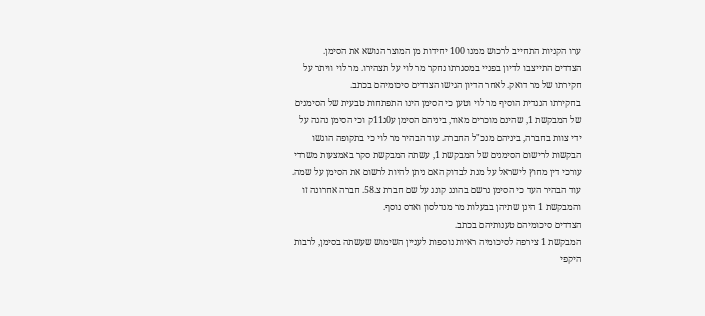ערו הקניות התחייב לרכוש ממנו 100 יחידות מן המוצר הנושא את הסימן.
הצדדים התייצבו לדיון בפניי במסגרתו נחקר מר לוי על תצהירו. מר לוי וויתר על חקירתו של מר דואק. לאחר הדיון הגישו הצדדים סיכומיהם בכתב.
בחקירתו הנגדית הוסיף מר לוי וטען כי הסימן הינו התפתחות טבעית של הסימנים של המבקשת 1, שהינם מוכרים מאוד, ביניהם הסימן ע0ג11ק וכי הסימן נהגה על ידי צוות בחברה, ביניהם מנכ"ל החברה. עוד הבהיר מר לוי כי בתקופה הוגשו הבקשות לרישום הסימנים של המבקשת 1, עשתה המבקשת סקר באמצעות משרדי עורכי דין מחוץ לישראל על מנת לבדוק האם ניתן להיות לרשום את הסימן על שמה. עוד הבהיר העד כי הסימן נרשם בהונג קונג על שם חברת צ.58. חברה אחרונה זו והמבקשת 1 הינן שתיהן בבעלות מר מנדלסון ואדס נוסף.
הצדדים סיכומיהם טענותיהם בכתב.
המבקשת 1 צירפה לסיכומיה ראיות נוספות לעניין השימוש שעשתה בסימן, לרבות היקפי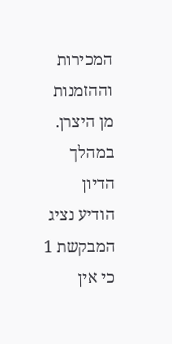המכירות וההזמנות מן היצרן. במהלך הדיון הודיע נציג המבקשת 1 כי אין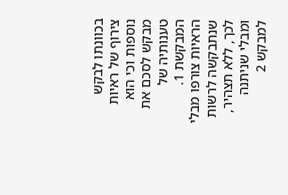בכוונתו לבקש צירוף של ראיות נוספות וכי הוא מבקש לסכם את טענותיה של המבקשת 1. הראיות צורפו מבלי שנתבקשה לרשות לכך, ללא תצהיר, ומבלי שניתנה למבקש 2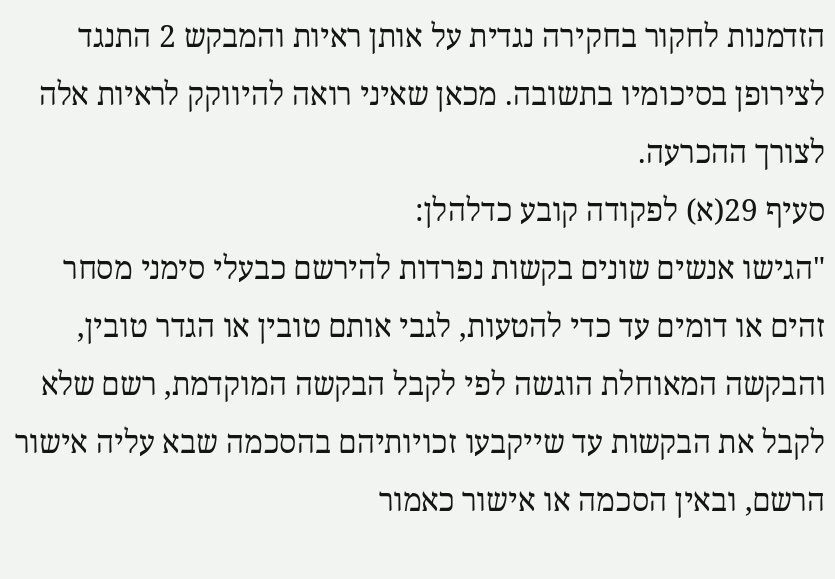הזדמנות לחקור בחקירה נגדית על אותן ראיות והמבקש 2 התנגד לצירופן בסיכומיו בתשובה. מכאן שאיני רואה להיווקק לראיות אלה לצורך ההכרעה.
סעיף 29(א) לפקודה קובע כדלהלן:
"הגישו אנשים שונים בקשות נפרדות להירשם כבעלי סימני מסחר זהים או דומים עד כדי להטעות, לגבי אותם טובין או הגדר טובין, והבקשה המאוחלת הוגשה לפי לקבל הבקשה המוקדמת, רשם שלא לקבל את הבקשות עד שייקבעו זכויותיהם בהסכמה שבא עליה אישור הרשם, ובאין הסכמה או אישור כאמור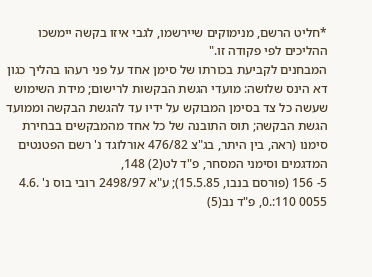*חליט הרשם, מנימוקים שיירשמו, לגבי איזו בקשה יימשכו ההליכים לפי פקודה זו."
המבחנים לקביעת בכורתו של סימן אחד על פני רעהו בהליך כגון דא הינס שלושה: מועדי הגשת הבקשות לרישום; מידת השימוש שעשה כל צד בסימן המבוקש על ידיו עד להגשת הבקשה וממועד הגשת הבקשה; תוס התובנה של כל אחד מהמבקשים בבחירת סימנו (ראה, בין היתר, בג"צ 476/82 אורלוגד נ' רשם הפטנטים המדגמים וסימני המסחר, פ"ד לט(2) 148,
5- 156 (פורסם בנבו, 15.5.85); ע"א 2498/97 רובי בוס נ' .4.6 0055 110:.0, פ"ד נב(5)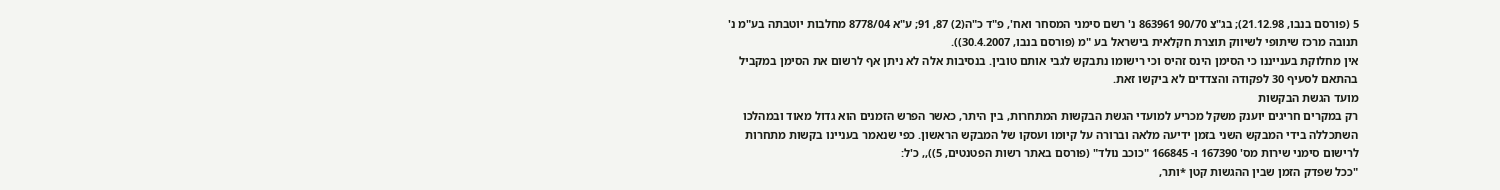5 (פורסם בנבו, 21.12.98); בג"צ 90/70 863961 נ' רשם סימני המסחר ואח', פ"ד כ"ה(2) 87, 91; ע"א 8778/04 מחלבות יוטבתה בע"מ נ' תנובה מרכז שיתופי לשיווק תוצרת חקלאית בישראל בע "מ (פורסם בנבו, 30.4.2007)).
אין מחלוקת בענייננו כי הסימן הינס זהיס וכי רישומו נתבקש לגבי אותם טובין. בנסיבות אלה לא ניתן אף לרשום את הסימן במקביל בהתאם לסעיף 30 לפקודה והצדדים לא ביקשו זאת.
מועד הגשת הבקשות
רק במקרים חריגים יוענק משקל מכריע למועדי הגשת הבקשות המתחרות, בין היתר, כאשר הפרש הזמנים הוא גדול מאוד ובמהלכו השתכללה בידי המבקש השני בזמן ידיעה מלאה וברורה על קיומו ועסקו של המבקש הראשון. כפי שנאמר בעניינו בקשות מתחרות לרישום סימני שירות מס' 167390 ו- 166845 "כוכב נולד" (פורסם באתר רשות הפטנטים, 5)),, כ'ל:
"ככל שפדק הזמן שבין ההגשות קטן *ותר,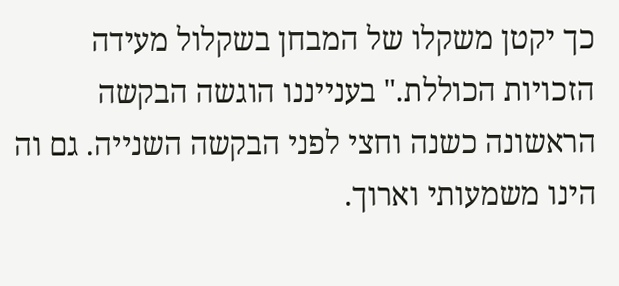כך יקטן משקלו של המבחן בשקלול מעידה הזכויות הכוללת." בענייננו הוגשה הבקשה הראשונה כשנה וחצי לפני הבקשה השנייה. גם וה הינו משמעותי וארוך.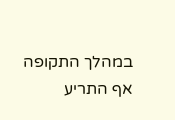במהלך התקופה אף התריע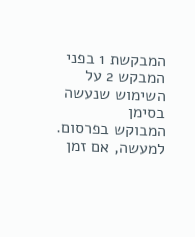המבקשת 1 בפני המבקש 2 על השימוש שנעשה בסימן
המבוקש בפרסום. למעשה, אם זמן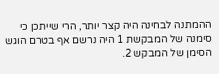ההמתנה לבחינה היה קצר יותר, הרי שייתכן כי סימנה של המבקשת 1 היה נרשם אף בטרם הוגש הסימן של המבקש 2.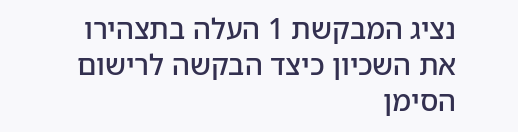נציג המבקשת 1 העלה בתצהירו את השכיון כיצד הבקשה לרישום הסימן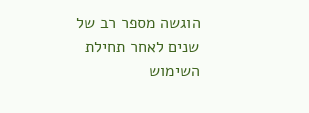הוגשה מספר רב של שנים לאחר תחילת השימוש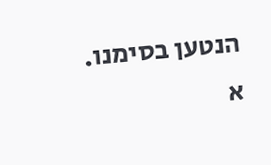הנטען בסימנו. א